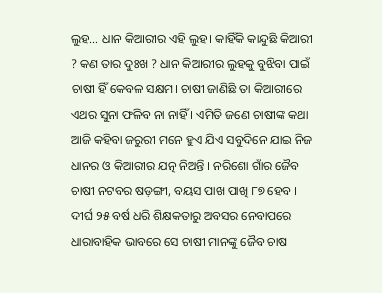ଲୁହ… ଧାନ କିଆରୀର ଏହି ଲୁହ। କାହିଁକି କାନ୍ଦୁଛି କିଆରୀ ? କଣ ତାର ଦୁଃଖ ? ଧାନ କିଆରୀର ଲୁହକୁ ବୁଝିବା ପାଇଁ ଚାଷୀ ହିଁ କେବଳ ସକ୍ଷମ। ଚାଷୀ ଜାଣିଛି ତା କିଆରୀରେ ଏଥର ସୁନା ଫଳିବ ନା ନାହିଁ । ଏମିତି ଜଣେ ଚାଷୀଙ୍କ କଥା ଆଜି କହିବା ଜରୁରୀ ମନେ ହୁଏ ଯିଏ ସବୁଦିନେ ଯାଇ ନିଜ ଧାନର ଓ କିଆରୀର ଯତ୍ନ ନିଅନ୍ତି । ନରିଶୋ ଗାଁର ଜୈବ ଚାଷୀ ନଟବର ଷଡ଼ଙ୍ଗୀ, ବୟସ ପାଖ ପାଖି ୮୭ ହେବ । ଦୀର୍ଘ ୨୫ ବର୍ଷ ଧରି ଶିକ୍ଷକତାରୁ ଅବସର ନେବାପରେ ଧାରାବାହିକ ଭାବରେ ସେ ଚାଷୀ ମାନଙ୍କୁ ଜୈବ ଚାଷ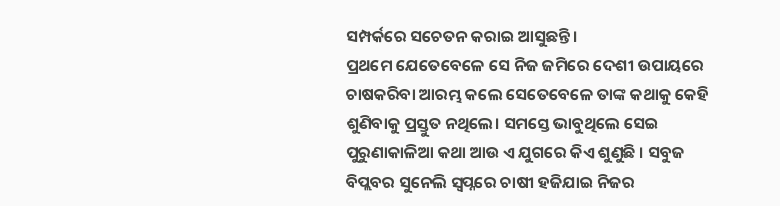ସମ୍ପର୍କରେ ସଚେତନ କରାଇ ଆସୁଛନ୍ତି।
ପ୍ରଥମେ ଯେତେବେଳେ ସେ ନିଜ ଜମିରେ ଦେଶୀ ଉପାୟରେ ଚାଷକରିବା ଆରମ୍ଭ କଲେ ସେତେବେଳେ ତାଙ୍କ କଥାକୁ କେହି ଶୁଣିବାକୁ ପ୍ରସ୍ତୁତ ନଥିଲେ। ସମସ୍ତେ ଭାବୁଥିଲେ ସେଇ ପୁରୁଣାକାଳିଆ କଥା ଆଉ ଏ ଯୁଗରେ କିଏ ଶୁଣୁଛି । ସବୁଜ ବିପ୍ଲବର ସୁନେଲି ସ୍ୱପ୍ନରେ ଚାଷୀ ହଜିଯାଇ ନିଜର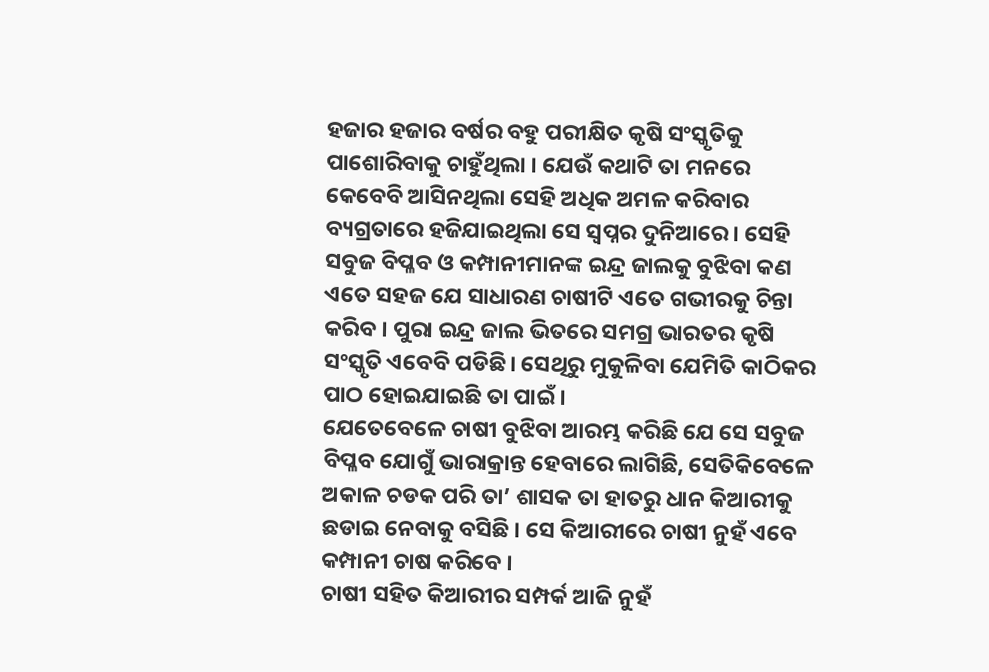ହଜାର ହଜାର ବର୍ଷର ବହୁ ପରୀକ୍ଷିତ କୃଷି ସଂସ୍କୃତିକୁ ପାଶୋରିବାକୁ ଚାହୁଁଥିଲା । ଯେଉଁ କଥାଟି ତା ମନରେ କେବେବି ଆସିନଥିଲା ସେହି ଅଧିକ ଅମଳ କରିବାର ବ୍ୟଗ୍ରତାରେ ହଜିଯାଇଥିଲା ସେ ସ୍ୱପ୍ନର ଦୁନିଆରେ। ସେହି ସବୁଜ ବିପ୍ଳବ ଓ କମ୍ପାନୀମାନଙ୍କ ଇନ୍ଦ୍ର ଜାଲକୁ ବୁଝିବା କଣ ଏତେ ସହଜ ଯେ ସାଧାରଣ ଚାଷୀଟି ଏତେ ଗଭୀରକୁ ଚିନ୍ତା କରିବ । ପୁରା ଇନ୍ଦ୍ର ଜାଲ ଭିତରେ ସମଗ୍ର ଭାରତର କୃଷି ସଂସ୍କୃତି ଏବେବି ପଡିଛି। ସେଥିରୁ ମୁକୁଳିବା ଯେମିତି କାଠିକର ପାଠ ହୋଇଯାଇଛି ତା ପାଇଁ ।
ଯେତେବେଳେ ଚାଷୀ ବୁଝିବା ଆରମ୍ଭ କରିଛି ଯେ ସେ ସବୁଜ ବିପ୍ଳବ ଯୋଗୁଁ ଭାରାକ୍ରାନ୍ତ ହେବାରେ ଲାଗିଛି, ସେତିକିବେଳେ ଅକାଳ ଚଡକ ପରି ତା’ ଶାସକ ତା ହାତରୁ ଧାନ କିଆରୀକୁ ଛଡାଇ ନେବାକୁ ବସିଛି । ସେ କିଆରୀରେ ଚାଷୀ ନୁହଁ ଏବେ କମ୍ପାନୀ ଚାଷ କରିବେ ।
ଚାଷୀ ସହିତ କିଆରୀର ସମ୍ପର୍କ ଆଜି ନୁହଁ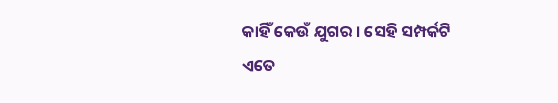କାହିଁ କେଉଁ ଯୁଗର । ସେହି ସମ୍ପର୍କଟି ଏତେ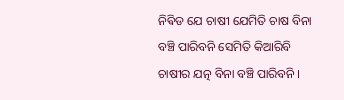ନିଵିଡ ଯେ ଚାଷୀ ଯେମିତି ଚାଷ ବିନା ବଞ୍ଚି ପାରିବନି ସେମିତି କିଆରିବି ଚାଷୀର ଯତ୍ନ ବିନା ବଞ୍ଚି ପାରିବନି ।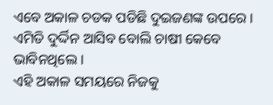ଏବେ ଅକାଳ ଚଡକ ପଡିଛି ଦୁଇଜଣଙ୍କ ଉପରେ । ଏମିତି ଦୁର୍ଦ୍ଦିନ ଆସିବ ବୋଲି ଚାଷୀ କେବେ ଭାବିନଥିଲେ ।
ଏହି ଅକାଳ ସମୟରେ ନିଜକୁ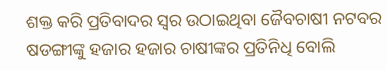ଶକ୍ତ କରି ପ୍ରତିବାଦର ସ୍ୱର ଉଠାଇଥିବା ଜୈବଚାଷୀ ନଟବର ଷଡଙ୍ଗୀଙ୍କୁ ହଜାର ହଜାର ଚାଷୀଙ୍କର ପ୍ରତିନିଧି ବୋଲି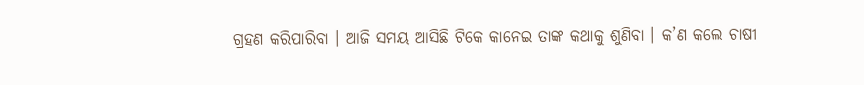ଗ୍ରହଣ କରିପାରିବା । ଆଜି ସମୟ ଆସିଛି ଟିକେ କାନେଇ ତାଙ୍କ କଥାକୁ ଶୁଣିବା । କ’ଣ କଲେ ଚାଷୀ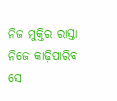ନିଜ ମୁକ୍ତିର ରାସ୍ତା ନିଜେ କାଢ଼ିପାରିବ ସେ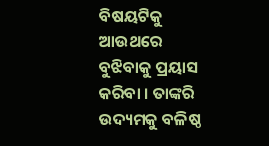ବିଷୟଟିକୁ ଆଉଥରେ ବୁଝିବାକୁ ପ୍ରୟାସ କରିବା । ତାଙ୍କରି ଉଦ୍ୟମକୁ ବଳିଷ୍ଠ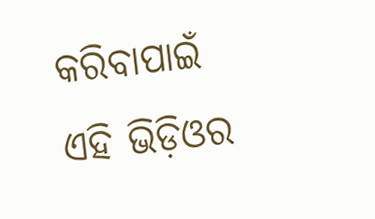କରିବାପାଇଁ ଏହି ଭିଡ଼ିଓର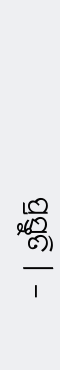ପ୍ରସ୍ତୁତି । –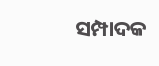ସମ୍ପାଦକ